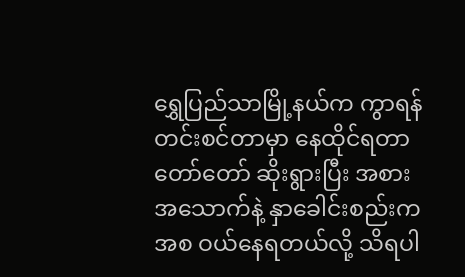ရွှေပြည်သာမြို့နယ်က ကွာရန်တင်းစင်တာမှာ နေထိုင်ရတာ တော်တော် ဆိုးရွားပြီး အစားအသောက်နဲ့ နှာခေါင်းစည်းကအစ ဝယ်နေရတယ်လို့ သိရပါ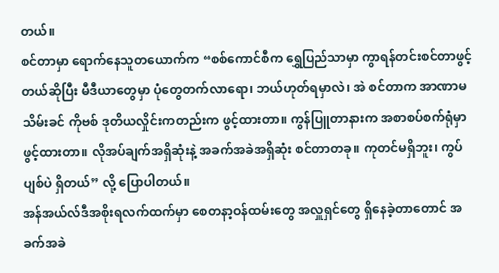တယ်။
စင်တာမှာ ရောက်နေသူတယောက်က “စစ်ကောင်စီက ရွှေပြည်သာမှာ ကွာရန်တင်းစင်တာဖွင့်တယ်ဆိုပြီး မီဒီယာတွေမှာ ပုံတွေတက်လာရော၊ ဘယ်ဟုတ်ရမှာလဲ၊ အဲ စင်တာက အာဏာမသိမ်းခင် ကိုဗစ် ဒုတိယလှိုင်းကတည်းက ဖွင့်ထားတာ။ ကွန်ပြူတာနားက အစာစပ်စက်ရုံမှာ ဖွင့်ထားတာ။ လိုအပ်ချက်အရှိဆုံးနဲ့ အခက်အခဲအရှိဆုံး စင်တာတခု။ ကုတင်မရှိဘူး၊ ကွပ်ပျစ်ပဲ ရှိတယ်” လို့ ပြောပါတယ်။
အန်အယ်လ်ဒီအစိုးရလက်ထက်မှာ စေတနာ့ဝန်ထမ်းတွေ အလှူရှင်တွေ ရှိနေခဲ့တာတောင် အခက်အခဲ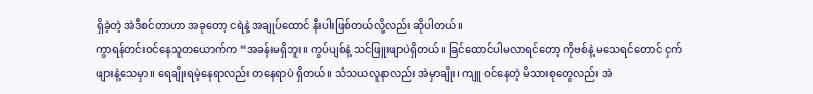ရှိခဲ့တဲ့ အဲဒီစင်တာဟာ အခုတော့ ငရဲနဲ့ အချုပ်ထောင် နီးပါးဖြစ်တယ်လို့လည်း ဆိုပါတယ်။
ကွာရန်တင်းဝင်နေသူတယောက်က “အခန်းမရှိဘူး။ ကွပ်ပျစ်နဲ့ သင်ဖြူးဖျာပဲရှိတယ်။ ခြင်ထောင်ပါမလာရင်တော့ ကိုဗစ်နဲ့ မသေရင်တောင် ငှက်ဖျားနဲ့သေမှာ။ ရေချိုးရမဲ့နေရာလည်း တနေရာပဲ ရှိတယ်။ သံသယလူနာလည်း အဲမှာချိုး၊ ကျူ ဝင်နေတဲ့ မိသားစုတွေလည်း အဲ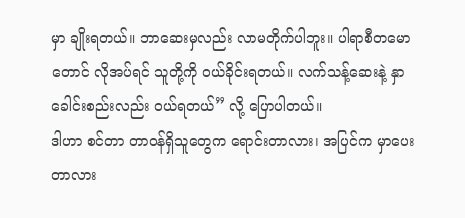မှာ ချိုးရတယ်။ ဘာဆေးမှလည်း လာမတိုက်ပါဘူး။ ပါရာစီတမောတောင် လိုအပ်ရင် သူတို့ကို ဝယ်ခိုင်းရတယ်။ လက်သန့်ဆေးနဲ့ နှာခေါင်းစည်းလည်း ဝယ်ရတယ်” လို့ ပြောပါတယ်။
ဒါဟာ စင်တာ တာဝန်ရှိသူတွေက ရောင်းတာလား၊ အပြင်က မှာပေးတာလား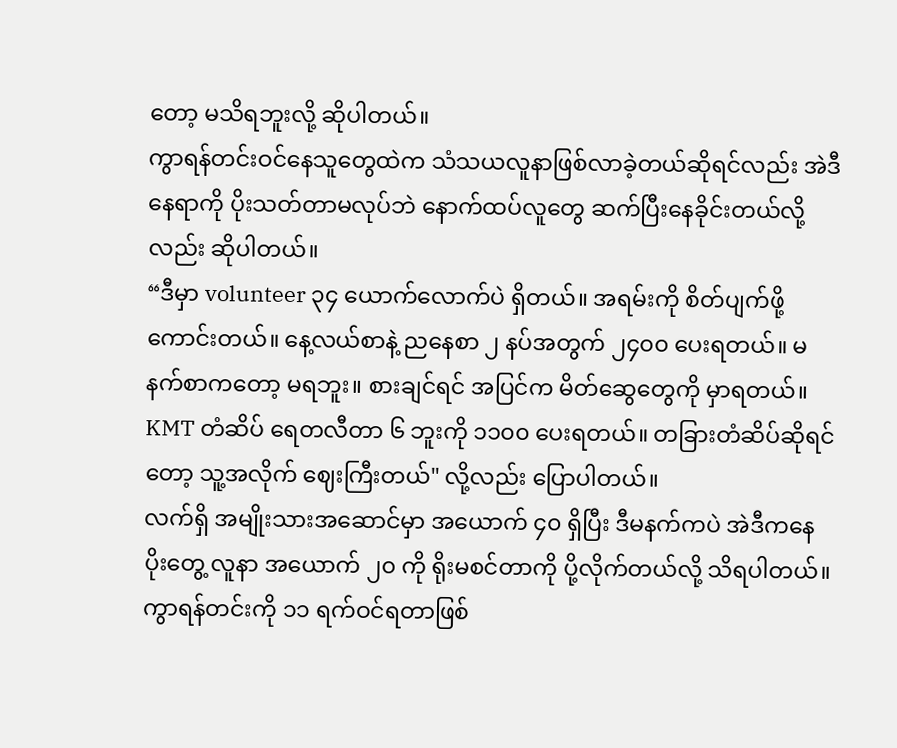တော့ မသိရဘူးလို့ ဆိုပါတယ်။
ကွာရန်တင်းဝင်နေသူတွေထဲက သံသယလူနာဖြစ်လာခဲ့တယ်ဆိုရင်လည်း အဲဒီနေရာကို ပိုးသတ်တာမလုပ်ဘဲ နောက်ထပ်လူတွေ ဆက်ပြီးနေခိုင်းတယ်လို့လည်း ဆိုပါတယ်။
“ဒီမှာ volunteer ၃၄ ယောက်လောက်ပဲ ရှိတယ်။ အရမ်းကို စိတ်ပျက်ဖို့ကောင်းတယ်။ နေ့လယ်စာနဲ့ ညနေစာ ၂ နပ်အတွက် ၂၄၀၀ ပေးရတယ်။ မနက်စာကတော့ မရဘူး။ စားချင်ရင် အပြင်က မိတ်ဆွေတွေကို မှာရတယ်။ KMT တံဆိပ် ရေတလီတာ ၆ ဘူးကို ၁၁၀၀ ပေးရတယ်။ တခြားတံဆိပ်ဆိုရင်တော့ သူ့အလိုက် ဈေးကြီးတယ်" လို့လည်း ပြောပါတယ်။
လက်ရှိ အမျိုးသားအဆောင်မှာ အယောက် ၄၀ ရှိပြီး ဒီမနက်ကပဲ အဲဒီကနေ ပိုးတွေ့ လူနာ အယောက် ၂၀ ကို ရိုးမစင်တာကို ပို့လိုက်တယ်လို့ သိရပါတယ်။
ကွာရန်တင်းကို ၁၁ ရက်ဝင်ရတာဖြစ်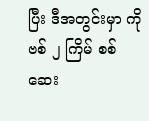ပြီး ဒီအတွင်းမှာ ကိုဗစ် ၂ ကြိမ် စစ်ဆေး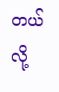တယ်လို့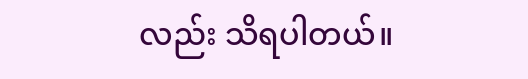လည်း သိရပါတယ်။